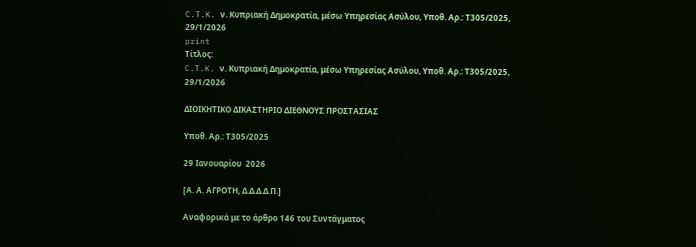C.T.K. ν. Κυπριακή Δημοκρατία, μέσω Υπηρεσίας Ασύλου, Υπoθ. Αρ.: Τ305/2025, 29/1/2026
print
Τίτλος:
C.T.K. ν. Κυπριακή Δημοκρατία, μέσω Υπηρεσίας Ασύλου, Υπoθ. Αρ.: Τ305/2025, 29/1/2026

ΔΙΟΙΚΗΤΙΚΟ ΔΙΚΑΣΤΗΡΙΟ ΔΙΕΘΝΟΥΣ ΠΡΟΣΤΑΣΙΑΣ

Υπoθ. Αρ.: Τ305/2025

29 Ιανουαρίου  2026

[Α. Α. ΑΓΡΟΤΗ, Δ.Δ.Δ.Δ.Π.]

Αναφορικά με το άρθρο 146 του Συντάγματος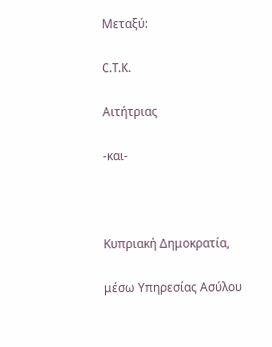Μεταξύ:

C.T.K.

Αιτήτριας

-και-



Κυπριακή Δημοκρατία,

μέσω Υπηρεσίας Ασύλου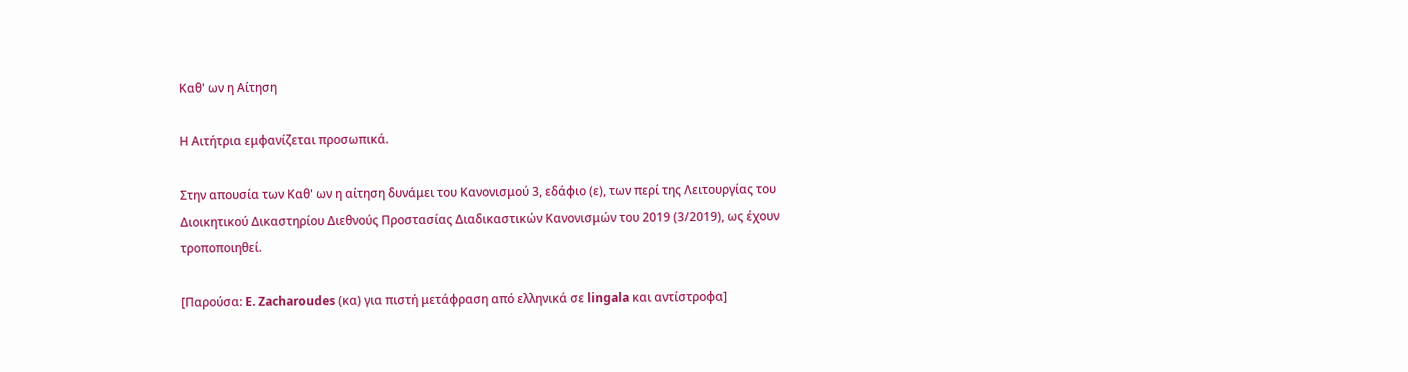Καθ' ων η Αίτηση

Η Αιτήτρια εμφανίζεται προσωπικά.

Στην απουσία των Καθ' ων η αίτηση δυνάμει του Κανονισμού 3, εδάφιο (ε), των περί της Λειτουργίας του Διοικητικού Δικαστηρίου Διεθνούς Προστασίας Διαδικαστικών Κανονισμών του 2019 (3/2019), ως έχουν τροποποιηθεί.

[Παρούσα: E. Zacharoudes (κα) για πιστή μετάφραση από ελληνικά σε lingala και αντίστροφα]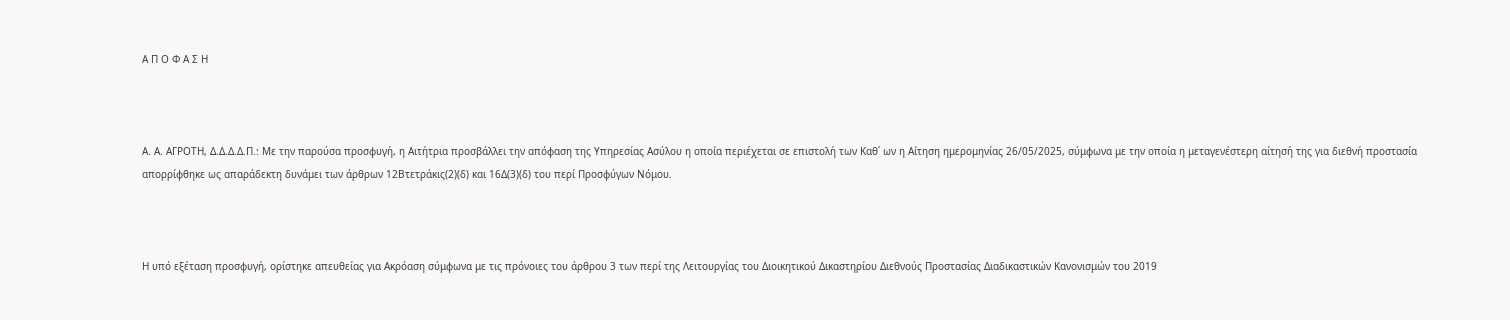Α Π Ο Φ Α Σ Η



Α. Α. ΑΓΡΟΤΗ, Δ.Δ.Δ.Δ.Π.: Με την παρούσα προσφυγή, η Αιτήτρια προσβάλλει την απόφαση της Υπηρεσίας Ασύλου η οποία περιέχεται σε επιστολή των Καθ΄ ων η Αίτηση ημερομηνίας 26/05/2025, σύμφωνα με την οποία η μεταγενέστερη αίτησή της για διεθνή προστασία απορρίφθηκε ως απαράδεκτη δυνάμει των άρθρων 12Βτετράκις(2)(δ) και 16Δ(3)(δ) του περί Προσφύγων Νόμου.



Η υπό εξέταση προσφυγή, ορίστηκε απευθείας για Ακρόαση σύμφωνα με τις πρόνοιες του άρθρου 3 των περί της Λειτουργίας του Διοικητικού Δικαστηρίου Διεθνούς Προστασίας Διαδικαστικών Κανονισμών του 2019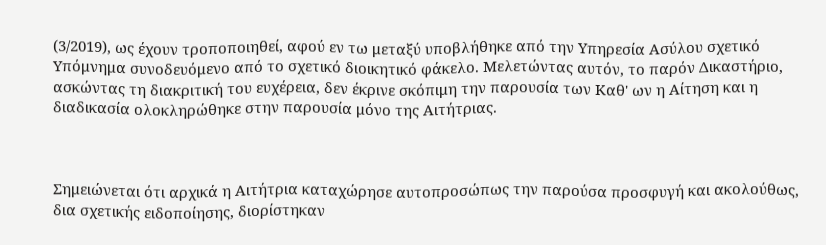(3/2019), ως έχουν τροποποιηθεί, αφού εν τω μεταξύ υποβλήθηκε από την Υπηρεσία Ασύλου σχετικό Υπόμνημα συνοδευόμενο από το σχετικό διοικητικό φάκελο. Μελετώντας αυτόν, το παρόν Δικαστήριο, ασκώντας τη διακριτική του ευχέρεια, δεν έκρινε σκόπιμη την παρουσία των Καθ' ων η Αίτηση και η διαδικασία ολοκληρώθηκε στην παρουσία μόνο της Αιτήτριας.



Σημειώνεται ότι αρχικά η Αιτήτρια καταχώρησε αυτοπροσώπως την παρούσα προσφυγή και ακολούθως, δια σχετικής ειδοποίησης, διορίστηκαν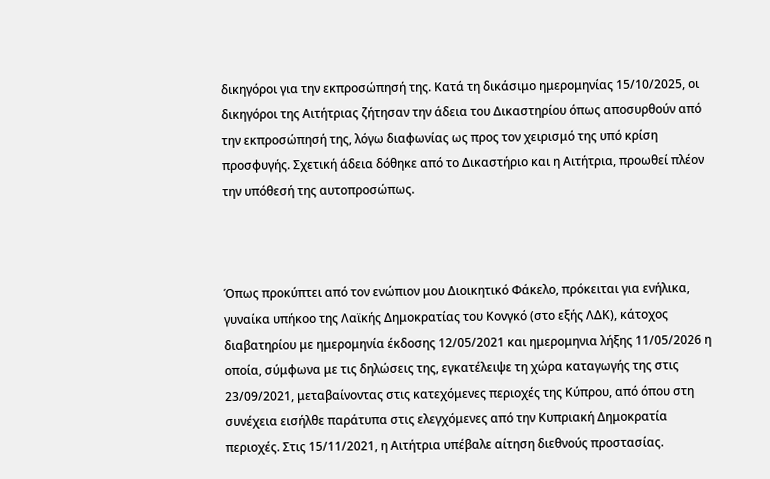δικηγόροι για την εκπροσώπησή της. Κατά τη δικάσιμο ημερομηνίας 15/10/2025, οι δικηγόροι της Αιτήτριας ζήτησαν την άδεια του Δικαστηρίου όπως αποσυρθούν από την εκπροσώπησή της, λόγω διαφωνίας ως προς τον χειρισμό της υπό κρίση προσφυγής. Σχετική άδεια δόθηκε από το Δικαστήριο και η Αιτήτρια, προωθεί πλέον την υπόθεσή της αυτοπροσώπως.



Όπως προκύπτει από τον ενώπιον μου Διοικητικό Φάκελο, πρόκειται για ενήλικα, γυναίκα υπήκοο της Λαϊκής Δημοκρατίας του Κονγκό (στο εξής ΛΔΚ), κάτοχος διαβατηρίου με ημερομηνία έκδοσης 12/05/2021 και ημερομηνια λήξης 11/05/2026 η οποία, σύμφωνα με τις δηλώσεις της, εγκατέλειψε τη χώρα καταγωγής της στις 23/09/2021, μεταβαίνοντας στις κατεχόμενες περιοχές της Κύπρου, από όπου στη συνέχεια εισήλθε παράτυπα στις ελεγχόμενες από την Κυπριακή Δημοκρατία περιοχές. Στις 15/11/2021, η Αιτήτρια υπέβαλε αίτηση διεθνούς προστασίας.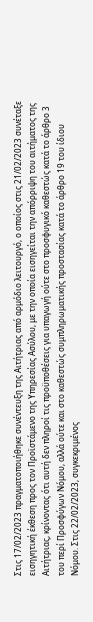Στις 17/02/2023 πραγματοποιήθηκε συνέντευξη της Αιτήτριας από αρμόδιο λειτουργό, ο οποίος στις 21/02/2023 συνέταξε εισηγητική έκθεση προς τον Προϊστάμενο της Υπηρεσίας Ασύλου, με την οποία εισηγείται την απόρριψη του αιτήματος της Αιτήτριας, κρίνοντας ότι αυτή δεν πληροί τις προϋποθέσεις για υπαγωγή ούτε στο προσφυγικό καθεστώς κατά το άρθρο 3 του περί Προσφύγων Νόμου, αλλά ούτε και στο καθεστώς συμπληρωματικής προστασίας κατά το άρθρο 19 του ίδιου Νόμου. Στις 22/02/2023, συγκεκριμένος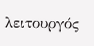λειτουργός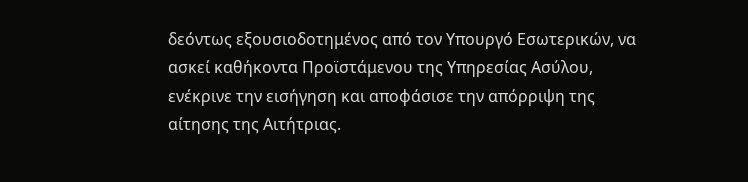δεόντως εξουσιοδοτημένος από τον Υπουργό Εσωτερικών, να ασκεί καθήκοντα Προϊστάμενου της Υπηρεσίας Ασύλου, ενέκρινε την εισήγηση και αποφάσισε την απόρριψη της αίτησης της Αιτήτριας.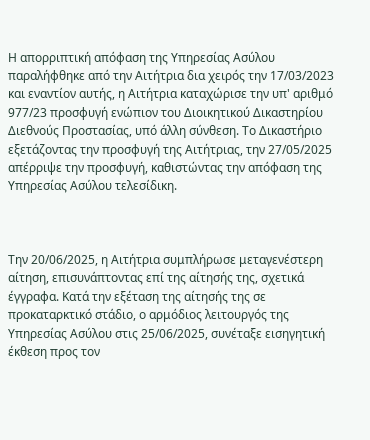Η απορριπτική απόφαση της Υπηρεσίας Ασύλου παραλήφθηκε από την Αιτήτρια δια χειρός την 17/03/2023 και εναντίον αυτής, η Αιτήτρια καταχώρισε την υπ' αριθμό 977/23 προσφυγή ενώπιον του Διοικητικού Δικαστηρίου Διεθνούς Προστασίας, υπό άλλη σύνθεση. Το Δικαστήριο εξετάζοντας την προσφυγή της Αιτήτριας, την 27/05/2025 απέρριψε την προσφυγή, καθιστώντας την απόφαση της Υπηρεσίας Ασύλου τελεσίδικη.



Την 20/06/2025, η Αιτήτρια συμπλήρωσε μεταγενέστερη αίτηση, επισυνάπτοντας επί της αίτησής της, σχετικά έγγραφα. Κατά την εξέταση της αίτησής της σε προκαταρκτικό στάδιο, ο αρμόδιος λειτουργός της Υπηρεσίας Ασύλου στις 25/06/2025, συνέταξε εισηγητική έκθεση προς τον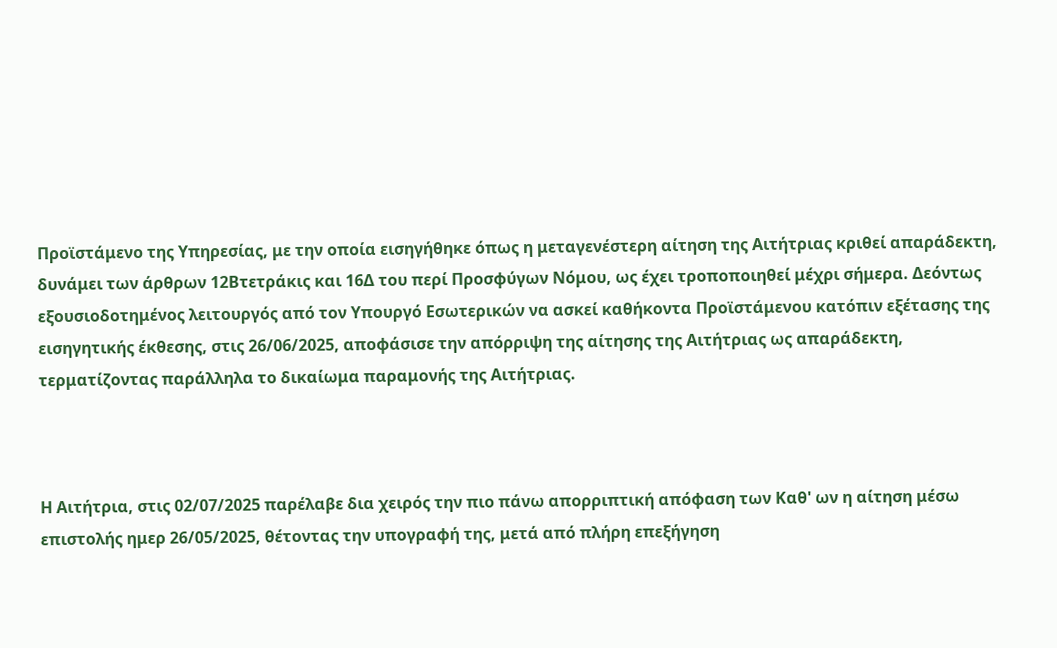Προϊστάμενο της Υπηρεσίας, με την οποία εισηγήθηκε όπως η μεταγενέστερη αίτηση της Αιτήτριας κριθεί απαράδεκτη, δυνάμει των άρθρων 12Βτετράκις και 16Δ του περί Προσφύγων Νόμου, ως έχει τροποποιηθεί μέχρι σήμερα. Δεόντως εξουσιοδοτημένος λειτουργός από τον Υπουργό Εσωτερικών να ασκεί καθήκοντα Προϊστάμενου κατόπιν εξέτασης της εισηγητικής έκθεσης, στις 26/06/2025, αποφάσισε την απόρριψη της αίτησης της Αιτήτριας ως απαράδεκτη, τερματίζοντας παράλληλα το δικαίωμα παραμονής της Αιτήτριας.



Η Αιτήτρια, στις 02/07/2025 παρέλαβε δια χειρός την πιο πάνω απορριπτική απόφαση των Καθ' ων η αίτηση μέσω επιστολής ημερ 26/05/2025, θέτοντας την υπογραφή της, μετά από πλήρη επεξήγηση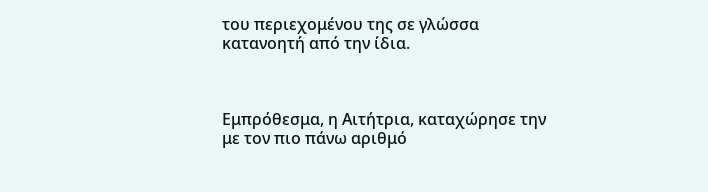του περιεχομένου της σε γλώσσα κατανοητή από την ίδια.



Εμπρόθεσμα, η Αιτήτρια, καταχώρησε την με τον πιο πάνω αριθμό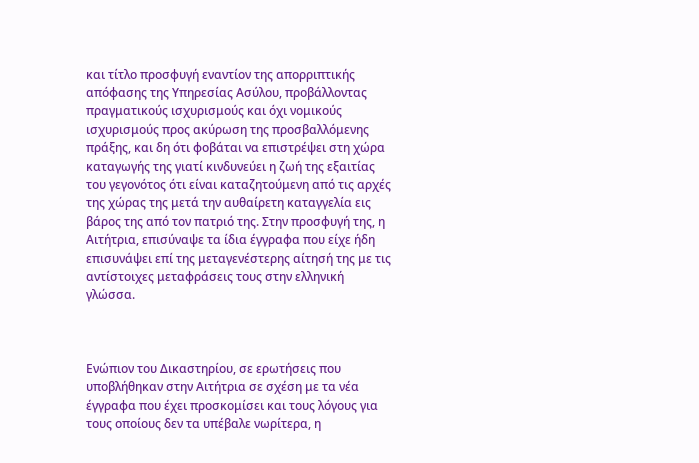και τίτλο προσφυγή εναντίον της απορριπτικής απόφασης της Υπηρεσίας Ασύλου, προβάλλοντας πραγματικούς ισχυρισμούς και όχι νομικούς ισχυρισμούς προς ακύρωση της προσβαλλόμενης πράξης, και δη ότι φοβάται να επιστρέψει στη χώρα καταγωγής της γιατί κινδυνεύει η ζωή της εξαιτίας του γεγονότος ότι είναι καταζητούμενη από τις αρχές της χώρας της μετά την αυθαίρετη καταγγελία εις βάρος της από τον πατριό της. Στην προσφυγή της, η Αιτήτρια, επισύναψε τα ίδια έγγραφα που είχε ήδη επισυνάψει επί της μεταγενέστερης αίτησή της με τις αντίστοιχες μεταφράσεις τους στην ελληνική γλώσσα.



Ενώπιον του Δικαστηρίου, σε ερωτήσεις που υποβλήθηκαν στην Αιτήτρια σε σχέση με τα νέα έγγραφα που έχει προσκομίσει και τους λόγους για τους οποίους δεν τα υπέβαλε νωρίτερα, η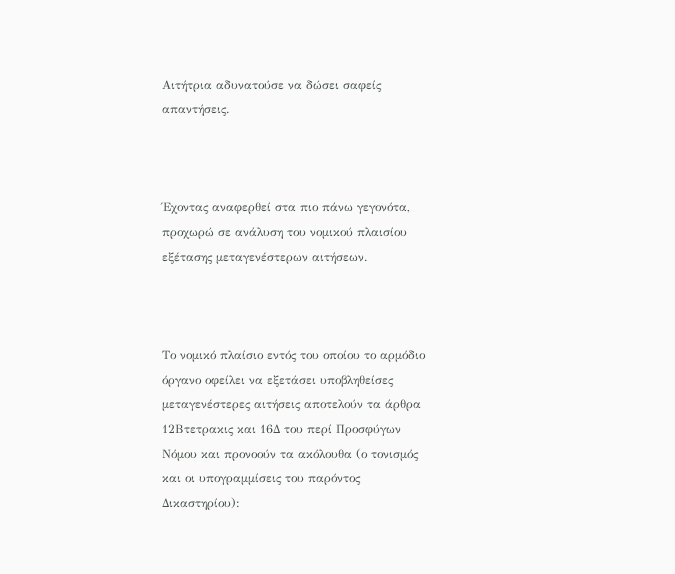Αιτήτρια αδυνατούσε να δώσει σαφείς απαντήσεις.



Έχοντας αναφερθεί στα πιο πάνω γεγονότα, προχωρώ σε ανάλυση του νομικού πλαισίου εξέτασης μεταγενέστερων αιτήσεων.



Το νομικό πλαίσιο εντός του οποίου το αρμόδιο όργανο οφείλει να εξετάσει υποβληθείσες μεταγενέστερες αιτήσεις αποτελούν τα άρθρα 12Βτετρακις και 16Δ του περί Προσφύγων Νόμου και προνοούν τα ακόλουθα (ο τονισμός και οι υπογραμμίσεις του παρόντος Δικαστηρίου):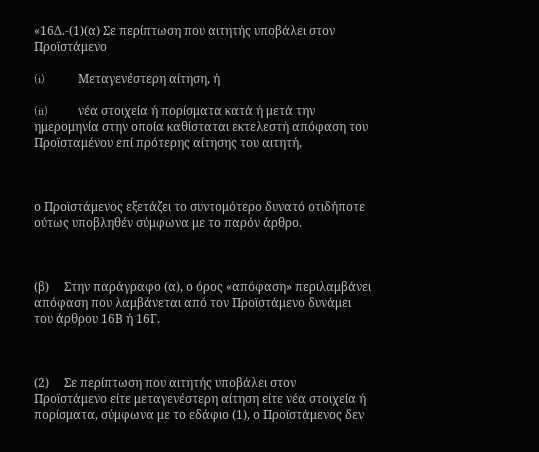«16Δ.-(1)(α) Σε περίπτωση που αιτητής υποβάλει στον Προϊστάμενο

(i)           Μεταγενέστερη αίτηση, ή

(ii)          νέα στοιχεία ή πορίσματα κατά ή μετά την ημερομηνία στην οποία καθίσταται εκτελεστή απόφαση του Προϊσταμένου επί πρότερης αίτησης του αιτητή,



ο Προϊστάμενος εξετάζει το συντομότερο δυνατό οτιδήποτε ούτως υποβληθέν σύμφωνα με το παρόν άρθρο.



(β)     Στην παράγραφο (α), ο όρος «απόφαση» περιλαμβάνει απόφαση που λαμβάνεται από τον Προϊστάμενο δυνάμει του άρθρου 16Β ή 16Γ.



(2)     Σε περίπτωση που αιτητής υποβάλει στον Προϊστάμενο είτε μεταγενέστερη αίτηση είτε νέα στοιχεία ή πορίσματα, σύμφωνα με το εδάφιο (1), ο Προϊστάμενος δεν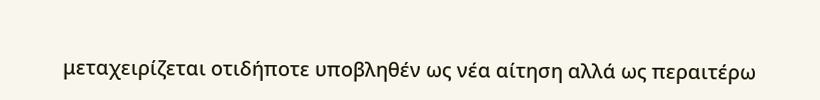μεταχειρίζεται οτιδήποτε υποβληθέν ως νέα αίτηση αλλά ως περαιτέρω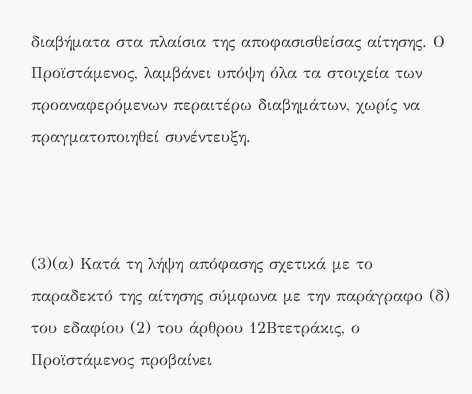διαβήματα στα πλαίσια της αποφασισθείσας αίτησης. Ο Προϊστάμενος, λαμβάνει υπόψη όλα τα στοιχεία των προαναφερόμενων περαιτέρω διαβημάτων, χωρίς να πραγματοποιηθεί συνέντευξη.



(3)(α) Κατά τη λήψη απόφασης σχετικά με το παραδεκτό της αίτησης σύμφωνα με την παράγραφο (δ) του εδαφίου (2) του άρθρου 12Βτετράκις, ο Προϊστάμενος προβαίνει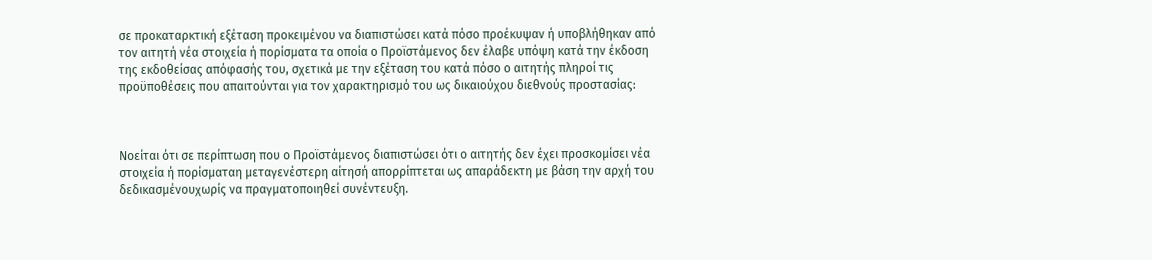σε προκαταρκτική εξέταση προκειμένου να διαπιστώσει κατά πόσο προέκυψαν ή υποβλήθηκαν από τον αιτητή νέα στοιχεία ή πορίσματα τα οποία ο Προϊστάμενος δεν έλαβε υπόψη κατά την έκδοση της εκδοθείσας απόφασής του, σχετικά με την εξέταση του κατά πόσο ο αιτητής πληροί τις προϋποθέσεις που απαιτούνται για τον χαρακτηρισμό του ως δικαιούχου διεθνούς προστασίας:



Νοείται ότι σε περίπτωση που ο Προϊστάμενος διαπιστώσει ότι ο αιτητής δεν έχει προσκομίσει νέα στοιχεία ή πορίσματαη μεταγενέστερη αίτησή απορρίπτεται ως απαράδεκτη με βάση την αρχή του δεδικασμένουχωρίς να πραγματοποιηθεί συνέντευξη.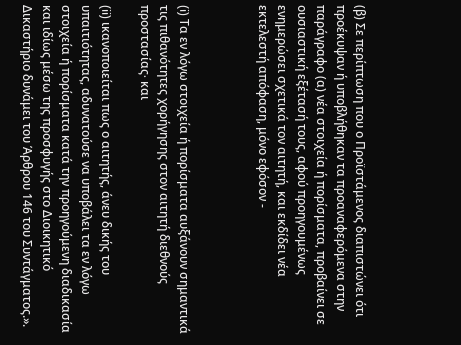(β) Σε περίπτωση που ο Προϊστάμενος διαπιστώνει ότι προέκυψαν ή υποβλήθηκαν τα προαναφερόμενα στην παράγραφο (α) νέα στοιχεία ή πορίσματα, προβαίνει σε ουσιαστική εξέτασή τους, αφού προηγουμένως ενημερώσει σχετικά τον αιτητή, και εκδίδει νέα εκτελεστή απόφαση, μόνο εφόσον -



(i) Τα εν λόγω στοιχεία ή πορίσματα αυξάνουν σημαντικά τις πιθανότητες χορήγησης στον αιτητή διεθνούς προστασίας∙ και

(ii) ικανοποιείται πως ο αιτητής, άνευ δικής του υπαιτιότητας, αδυνατούσε να υποβάλει τα εν λόγω στοιχεία ή πορίσματα κατά την προηγούμενη διαδικασία και ιδίως μέσω της προσφυγής στο Διοικητικό Δικαστήριο δυνάμει του Άρθρου 146 του Συντάγματος.».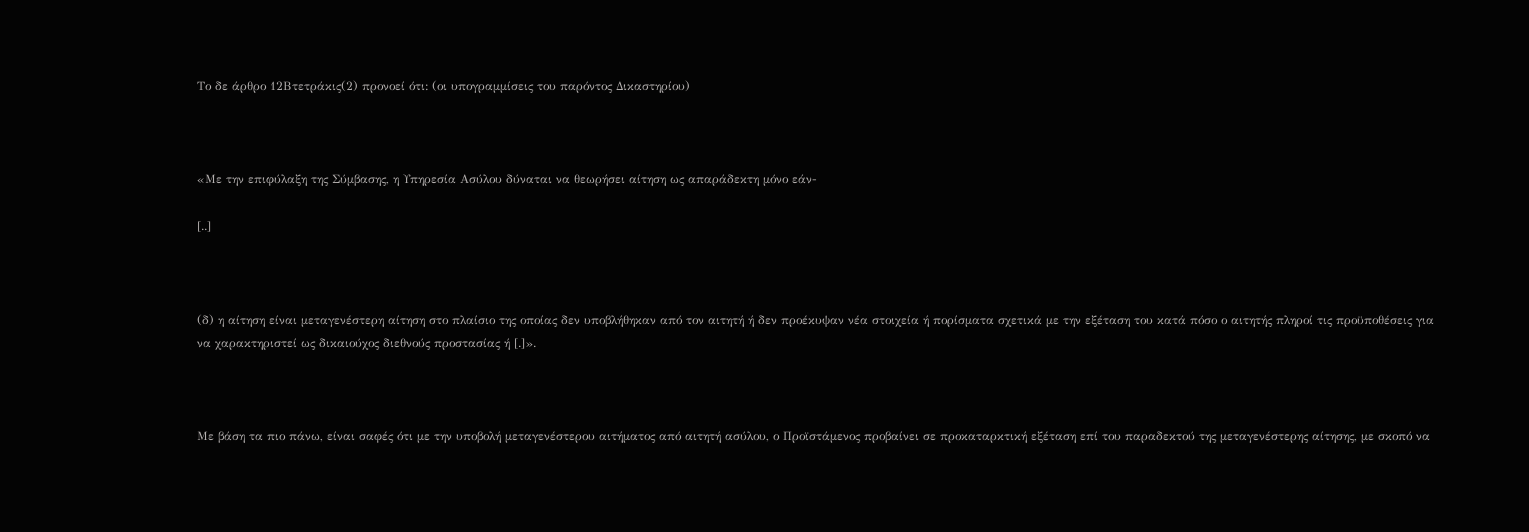Το δε άρθρο 12Βτετράκις(2) προνοεί ότι: (οι υπογραμμίσεις του παρόντος Δικαστηρίου)



«Με την επιφύλαξη της Σύμβασης, η Υπηρεσία Ασύλου δύναται να θεωρήσει αίτηση ως απαράδεκτη μόνο εάν-

[..]



(δ) η αίτηση είναι μεταγενέστερη αίτηση στο πλαίσιο της οποίας δεν υποβλήθηκαν από τον αιτητή ή δεν προέκυψαν νέα στοιχεία ή πορίσματα σχετικά με την εξέταση του κατά πόσο ο αιτητής πληροί τις προϋποθέσεις για να χαρακτηριστεί ως δικαιούχος διεθνούς προστασίας ή [.]».



Με βάση τα πιο πάνω, είναι σαφές ότι με την υποβολή μεταγενέστερου αιτήματος από αιτητή ασύλου, ο Προϊστάμενος προβαίνει σε προκαταρκτική εξέταση επί του παραδεκτού της μεταγενέστερης αίτησης, με σκοπό να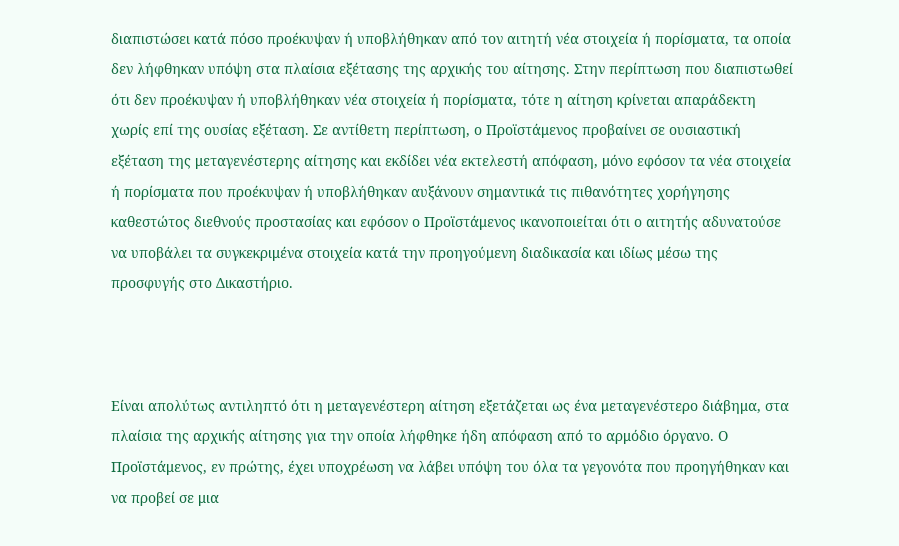διαπιστώσει κατά πόσο προέκυψαν ή υποβλήθηκαν από τον αιτητή νέα στοιχεία ή πορίσματα, τα οποία δεν λήφθηκαν υπόψη στα πλαίσια εξέτασης της αρχικής του αίτησης. Στην περίπτωση που διαπιστωθεί ότι δεν προέκυψαν ή υποβλήθηκαν νέα στοιχεία ή πορίσματα, τότε η αίτηση κρίνεται απαράδεκτη χωρίς επί της ουσίας εξέταση. Σε αντίθετη περίπτωση, ο Προϊστάμενος προβαίνει σε ουσιαστική εξέταση της μεταγενέστερης αίτησης και εκδίδει νέα εκτελεστή απόφαση, μόνο εφόσον τα νέα στοιχεία ή πορίσματα που προέκυψαν ή υποβλήθηκαν αυξάνουν σημαντικά τις πιθανότητες χορήγησης καθεστώτος διεθνούς προστασίας και εφόσον ο Προϊστάμενος ικανοποιείται ότι ο αιτητής αδυνατούσε να υποβάλει τα συγκεκριμένα στοιχεία κατά την προηγούμενη διαδικασία και ιδίως μέσω της προσφυγής στο Δικαστήριο.



Είναι απολύτως αντιληπτό ότι η μεταγενέστερη αίτηση εξετάζεται ως ένα μεταγενέστερο διάβημα, στα πλαίσια της αρχικής αίτησης για την οποία λήφθηκε ήδη απόφαση από το αρμόδιο όργανο. Ο Προϊστάμενος, εν πρώτης, έχει υποχρέωση να λάβει υπόψη του όλα τα γεγονότα που προηγήθηκαν και να προβεί σε μια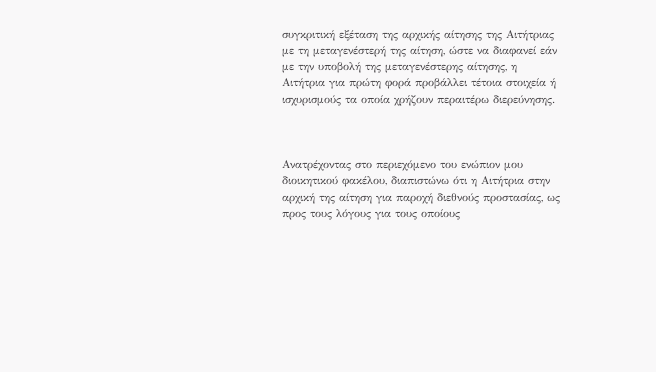συγκριτική εξέταση της αρχικής αίτησης της Αιτήτριας με τη μεταγενέστερή της αίτηση, ώστε να διαφανεί εάν με την υποβολή της μεταγενέστερης αίτησης, η Αιτήτρια για πρώτη φορά προβάλλει τέτοια στοιχεία ή ισχυρισμούς τα οποία χρήζουν περαιτέρω διερεύνησης.



Ανατρέχοντας στο περιεχόμενο του ενώπιον μου διοικητικού φακέλου, διαπιστώνω ότι η Αιτήτρια στην αρχική της αίτηση για παροχή διεθνούς προστασίας, ως προς τους λόγους για τους οποίους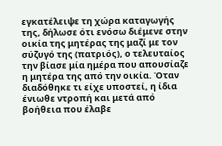εγκατέλειψε τη χώρα καταγωγής της, δήλωσε ότι ενόσω διέμενε στην οικία της μητέρας της μαζί με τον σύζυγό της (πατριός), ο τελευταίος την βίασε μία ημέρα που απουσίαζε η μητέρα της από την οικία. Όταν διαδόθηκε τι είχε υποστεί, η ίδια ένιωθε ντροπή και μετά από βοήθεια που έλαβε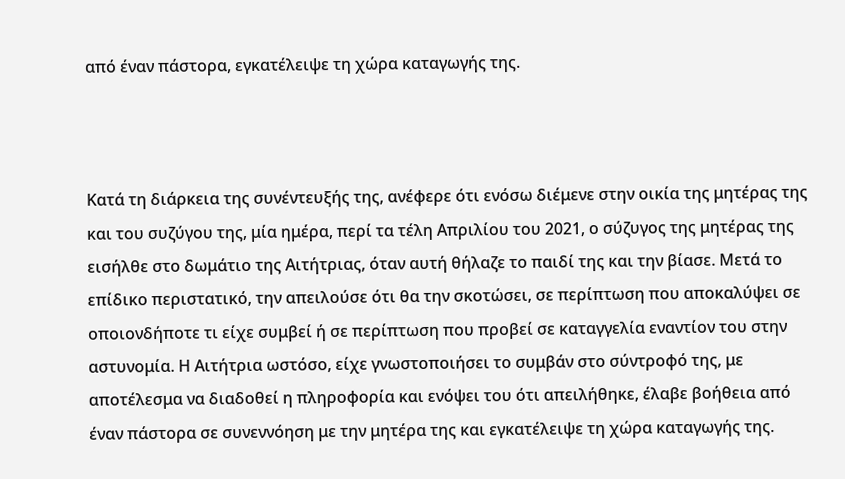από έναν πάστορα, εγκατέλειψε τη χώρα καταγωγής της.



Κατά τη διάρκεια της συνέντευξής της, ανέφερε ότι ενόσω διέμενε στην οικία της μητέρας της και του συζύγου της, μία ημέρα, περί τα τέλη Απριλίου του 2021, ο σύζυγος της μητέρας της εισήλθε στο δωμάτιο της Αιτήτριας, όταν αυτή θήλαζε το παιδί της και την βίασε. Μετά το επίδικο περιστατικό, την απειλούσε ότι θα την σκοτώσει, σε περίπτωση που αποκαλύψει σε οποιονδήποτε τι είχε συμβεί ή σε περίπτωση που προβεί σε καταγγελία εναντίον του στην αστυνομία. Η Αιτήτρια ωστόσο, είχε γνωστοποιήσει το συμβάν στο σύντροφό της, με αποτέλεσμα να διαδοθεί η πληροφορία και ενόψει του ότι απειλήθηκε, έλαβε βοήθεια από έναν πάστορα σε συνεννόηση με την μητέρα της και εγκατέλειψε τη χώρα καταγωγής της.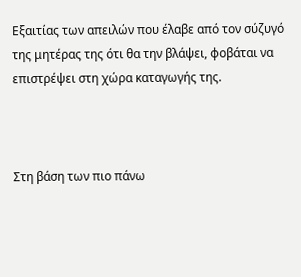Εξαιτίας των απειλών που έλαβε από τον σύζυγό της μητέρας της ότι θα την βλάψει, φοβάται να επιστρέψει στη χώρα καταγωγής της.



Στη βάση των πιο πάνω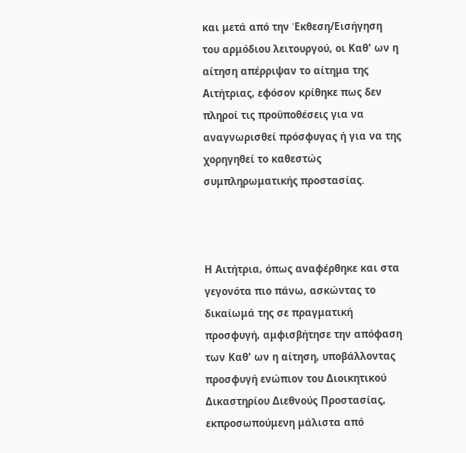και μετά από την Έκθεση/Εισήγηση του αρμόδιου λειτουργού, οι Καθ' ων η αίτηση απέρριψαν το αίτημα της Αιτήτριας, εφόσον κρίθηκε πως δεν πληροί τις προϋποθέσεις για να αναγνωρισθεί πρόσφυγας ή για να της χορηγηθεί το καθεστώς συμπληρωματικής προστασίας.



Η Αιτήτρια, όπως αναφέρθηκε και στα γεγονότα πιο πάνω, ασκώντας το δικαίωμά της σε πραγματική προσφυγή, αμφισβήτησε την απόφαση των Καθ' ων η αίτηση, υποβάλλοντας προσφυγή ενώπιον του Διοικητικού Δικαστηρίου Διεθνούς Προστασίας, εκπροσωπούμενη μάλιστα από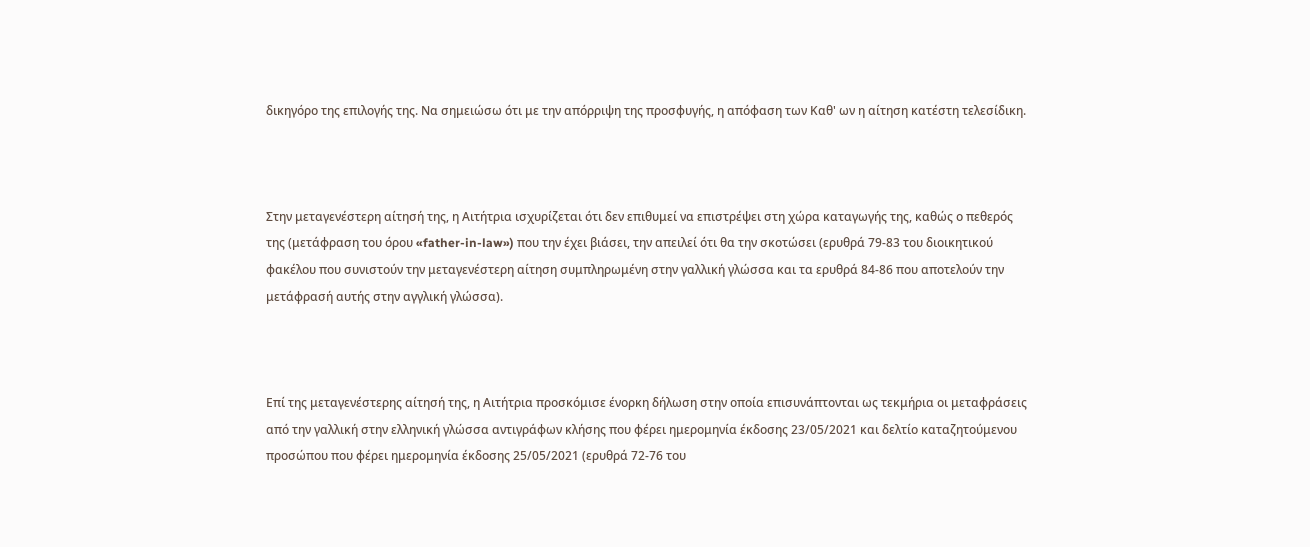δικηγόρο της επιλογής της. Να σημειώσω ότι με την απόρριψη της προσφυγής, η απόφαση των Καθ' ων η αίτηση κατέστη τελεσίδικη.



Στην μεταγενέστερη αίτησή της, η Αιτήτρια ισχυρίζεται ότι δεν επιθυμεί να επιστρέψει στη χώρα καταγωγής της, καθώς ο πεθερός της (μετάφραση του όρου «father-in-law») που την έχει βιάσει, την απειλεί ότι θα την σκοτώσει (ερυθρά 79-83 του διοικητικού φακέλου που συνιστούν την μεταγενέστερη αίτηση συμπληρωμένη στην γαλλική γλώσσα και τα ερυθρά 84-86 που αποτελούν την μετάφρασή αυτής στην αγγλική γλώσσα).



Επί της μεταγενέστερης αίτησή της, η Αιτήτρια προσκόμισε ένορκη δήλωση στην οποία επισυνάπτονται ως τεκμήρια οι μεταφράσεις από την γαλλική στην ελληνική γλώσσα αντιγράφων κλήσης που φέρει ημερομηνία έκδοσης 23/05/2021 και δελτίο καταζητούμενου προσώπου που φέρει ημερομηνία έκδοσης 25/05/2021 (ερυθρά 72-76 του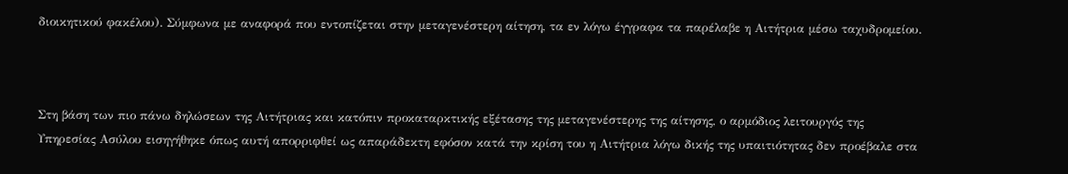διοικητικού φακέλου). Σύμφωνα με αναφορά που εντοπίζεται στην μεταγενέστερη αίτηση, τα εν λόγω έγγραφα τα παρέλαβε η Αιτήτρια μέσω ταχυδρομείου.



Στη βάση των πιο πάνω δηλώσεων της Αιτήτριας και κατόπιν προκαταρκτικής εξέτασης της μεταγενέστερης της αίτησης, ο αρμόδιος λειτουργός της Υπηρεσίας Ασύλου εισηγήθηκε όπως αυτή απορριφθεί ως απαράδεκτη εφόσον κατά την κρίση του η Αιτήτρια λόγω δικής της υπαιτιότητας δεν προέβαλε στα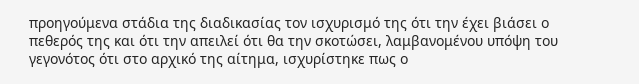προηγούμενα στάδια της διαδικασίας τον ισχυρισμό της ότι την έχει βιάσει ο πεθερός της και ότι την απειλεί ότι θα την σκοτώσει, λαμβανομένου υπόψη του γεγονότος ότι στο αρχικό της αίτημα, ισχυρίστηκε πως ο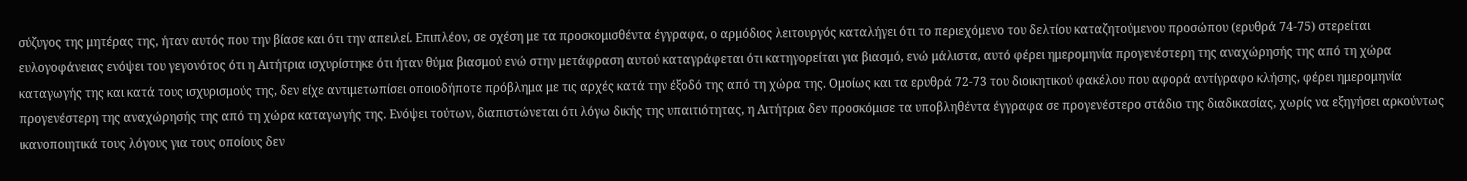σύζυγος της μητέρας της, ήταν αυτός που την βίασε και ότι την απειλεί. Επιπλέον, σε σχέση με τα προσκομισθέντα έγγραφα, ο αρμόδιος λειτουργός καταλήγει ότι το περιεχόμενο του δελτίου καταζητούμενου προσώπου (ερυθρά 74-75) στερείται ευλογοφάνειας ενόψει του γεγονότος ότι η Αιτήτρια ισχυρίστηκε ότι ήταν θύμα βιασμού ενώ στην μετάφραση αυτού καταγράφεται ότι κατηγορείται για βιασμό, ενώ μάλιστα, αυτό φέρει ημερομηνία προγενέστερη της αναχώρησής της από τη χώρα καταγωγής της και κατά τους ισχυρισμούς της, δεν είχε αντιμετωπίσει οποιοδήποτε πρόβλημα με τις αρχές κατά την έξοδό της από τη χώρα της. Ομοίως και τα ερυθρά 72-73 του διοικητικού φακέλου που αφορά αντίγραφο κλήσης, φέρει ημερομηνία προγενέστερη της αναχώρησής της από τη χώρα καταγωγής της. Ενόψει τούτων, διαπιστώνεται ότι λόγω δικής της υπαιτιότητας, η Αιτήτρια δεν προσκόμισε τα υποβληθέντα έγγραφα σε προγενέστερο στάδιο της διαδικασίας, χωρίς να εξηγήσει αρκούντως ικανοποιητικά τους λόγους για τους οποίους δεν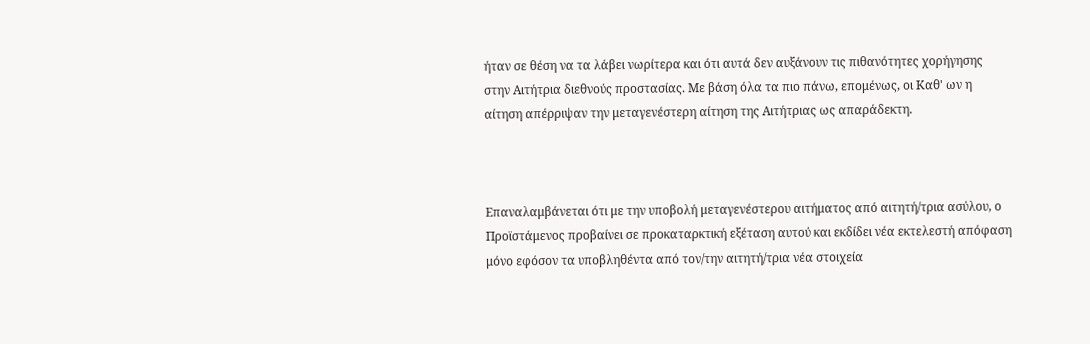ήταν σε θέση να τα λάβει νωρίτερα και ότι αυτά δεν αυξάνουν τις πιθανότητες χορήγησης στην Αιτήτρια διεθνούς προστασίας. Με βάση όλα τα πιο πάνω, επομένως, οι Καθ' ων η αίτηση απέρριψαν την μεταγενέστερη αίτηση της Αιτήτριας ως απαράδεκτη.



Επαναλαμβάνεται ότι με την υποβολή μεταγενέστερου αιτήματος από αιτητή/τρια ασύλου, ο Προϊστάμενος προβαίνει σε προκαταρκτική εξέταση αυτού και εκδίδει νέα εκτελεστή απόφαση μόνο εφόσον τα υποβληθέντα από τον/την αιτητή/τρια νέα στοιχεία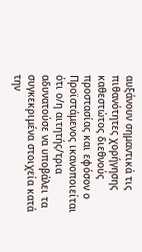αυξάνουν σημαντικά τις πιθανότητες χορήγησης καθεστώτος διεθνούς προστασίας και εφόσον ο Προϊστάμενος ικανοποιείται ότι ο/η αιτητής/τρια αδυνατούσε να υποβάλει τα συγκεκριμένα στοιχεία κατά την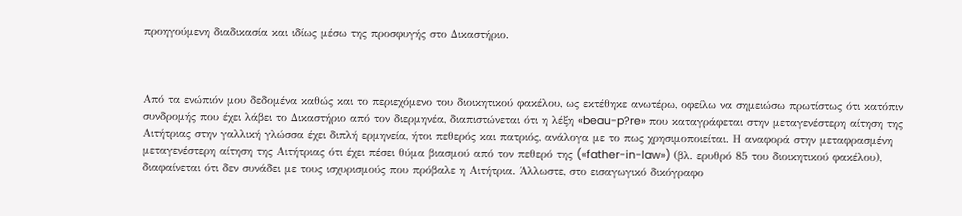προηγούμενη διαδικασία και ιδίως μέσω της προσφυγής στο Δικαστήριο.



Από τα ενώπιόν μου δεδομένα καθώς και το περιεχόμενο του διοικητικού φακέλου, ως εκτέθηκε ανωτέρω, οφείλω να σημειώσω πρωτίστως ότι κατόπιν συνδρομής που έχει λάβει το Δικαστήριο από τον διερμηνέα, διαπιστώνεται ότι η λέξη «beau-p?re» που καταγράφεται στην μεταγενέστερη αίτηση της Αιτήτριας στην γαλλική γλώσσα έχει διπλή ερμηνεία, ήτοι πεθερός και πατριός, ανάλογα με το πως χρησιμοποιείται. Η αναφορά στην μεταφρασμένη μεταγενέστερη αίτηση της Αιτήτριας ότι έχει πέσει θύμα βιασμού από τον πεθερό της («father-in-law») (βλ. ερυθρό 85 του διοικητικού φακέλου), διαφαίνεται ότι δεν συνάδει με τους ισχυρισμούς που πρόβαλε η Αιτήτρια. Άλλωστε, στο εισαγωγικό δικόγραφο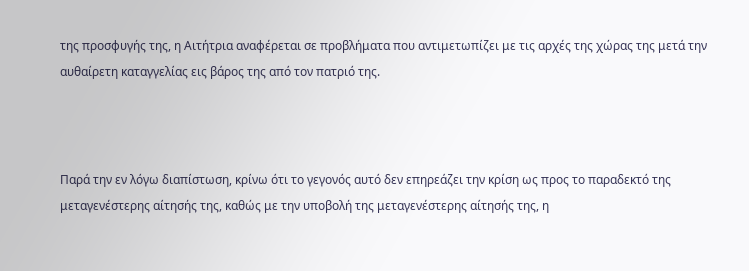της προσφυγής της, η Αιτήτρια αναφέρεται σε προβλήματα που αντιμετωπίζει με τις αρχές της χώρας της μετά την αυθαίρετη καταγγελίας εις βάρος της από τον πατριό της.



Παρά την εν λόγω διαπίστωση, κρίνω ότι το γεγονός αυτό δεν επηρεάζει την κρίση ως προς το παραδεκτό της μεταγενέστερης αίτησής της, καθώς με την υποβολή της μεταγενέστερης αίτησής της, η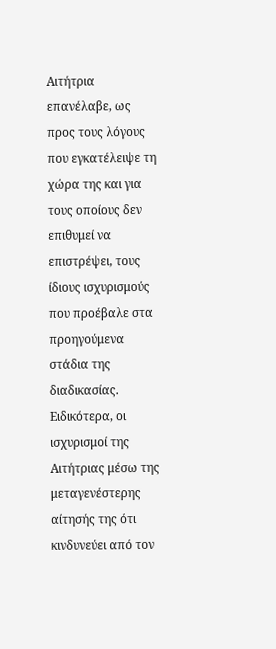Αιτήτρια επανέλαβε, ως προς τους λόγους που εγκατέλειψε τη χώρα της και για τους οποίους δεν επιθυμεί να επιστρέψει, τους ίδιους ισχυρισμούς που προέβαλε στα προηγούμενα στάδια της διαδικασίας. Ειδικότερα, οι ισχυρισμοί της Αιτήτριας μέσω της μεταγενέστερης αίτησής της ότι κινδυνεύει από τον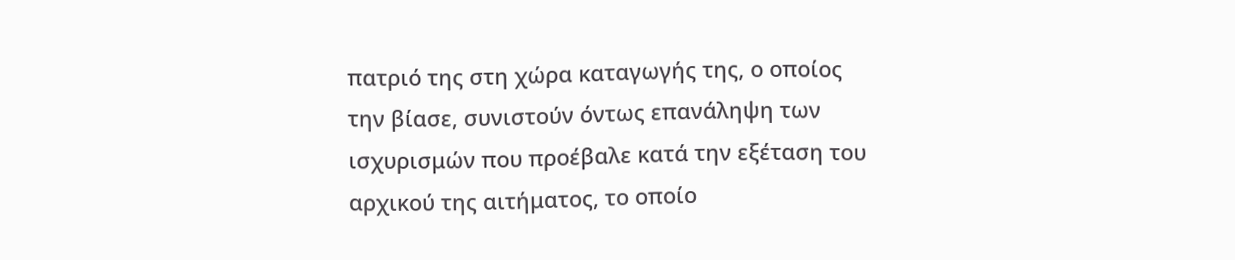πατριό της στη χώρα καταγωγής της, ο οποίος την βίασε, συνιστούν όντως επανάληψη των ισχυρισμών που προέβαλε κατά την εξέταση του αρχικού της αιτήματος, το οποίο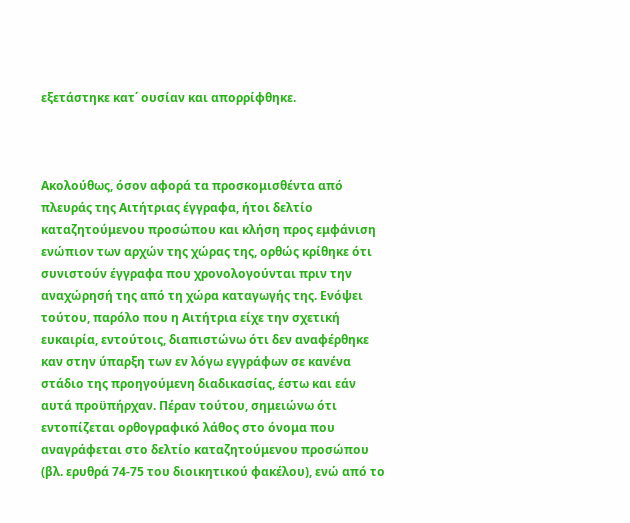εξετάστηκε κατ΄ ουσίαν και απορρίφθηκε.



Ακολούθως, όσον αφορά τα προσκομισθέντα από πλευράς της Αιτήτριας έγγραφα, ήτοι δελτίο καταζητούμενου προσώπου και κλήση προς εμφάνιση ενώπιον των αρχών της χώρας της, ορθώς κρίθηκε ότι συνιστούν έγγραφα που χρονολογούνται πριν την αναχώρησή της από τη χώρα καταγωγής της. Ενόψει τούτου, παρόλο που η Αιτήτρια είχε την σχετική ευκαιρία, εντούτοις, διαπιστώνω ότι δεν αναφέρθηκε καν στην ύπαρξη των εν λόγω εγγράφων σε κανένα στάδιο της προηγούμενη διαδικασίας, έστω και εάν αυτά προϋπήρχαν. Πέραν τούτου, σημειώνω ότι εντοπίζεται ορθογραφικό λάθος στο όνομα που αναγράφεται στο δελτίο καταζητούμενου προσώπου (βλ. ερυθρά 74-75 του διοικητικού φακέλου), ενώ από το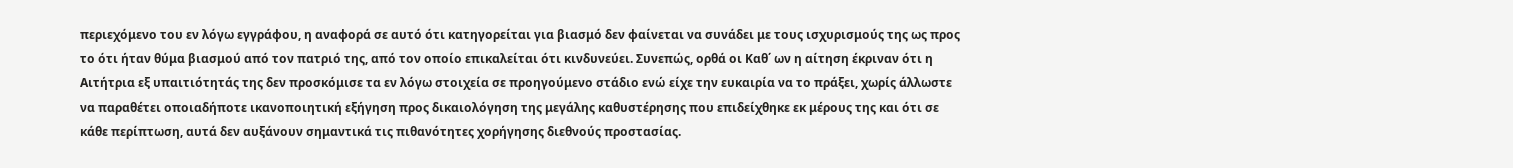περιεχόμενο του εν λόγω εγγράφου, η αναφορά σε αυτό ότι κατηγορείται για βιασμό δεν φαίνεται να συνάδει με τους ισχυρισμούς της ως προς το ότι ήταν θύμα βιασμού από τον πατριό της, από τον οποίο επικαλείται ότι κινδυνεύει. Συνεπώς, ορθά οι Καθ΄ ων η αίτηση έκριναν ότι η Αιτήτρια εξ υπαιτιότητάς της δεν προσκόμισε τα εν λόγω στοιχεία σε προηγούμενο στάδιο ενώ είχε την ευκαιρία να το πράξει, χωρίς άλλωστε να παραθέτει οποιαδήποτε ικανοποιητική εξήγηση προς δικαιολόγηση της μεγάλης καθυστέρησης που επιδείχθηκε εκ μέρους της και ότι σε κάθε περίπτωση, αυτά δεν αυξάνουν σημαντικά τις πιθανότητες χορήγησης διεθνούς προστασίας.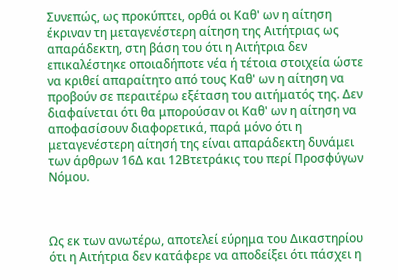Συνεπώς, ως προκύπτει, ορθά οι Καθ' ων η αίτηση έκριναν τη μεταγενέστερη αίτηση της Αιτήτριας ως απαράδεκτη, στη βάση του ότι η Αιτήτρια δεν επικαλέστηκε οποιαδήποτε νέα ή τέτοια στοιχεία ώστε να κριθεί απαραίτητο από τους Καθ' ων η αίτηση να προβούν σε περαιτέρω εξέταση του αιτήματός της. Δεν διαφαίνεται ότι θα μπορούσαν οι Καθ' ων η αίτηση να αποφασίσουν διαφορετικά, παρά μόνο ότι η μεταγενέστερη αίτησή της είναι απαράδεκτη δυνάμει των άρθρων 16Δ και 12Βτετράκις του περί Προσφύγων Νόμου.



Ως εκ των ανωτέρω, αποτελεί εύρημα του Δικαστηρίου ότι η Αιτήτρια δεν κατάφερε να αποδείξει ότι πάσχει η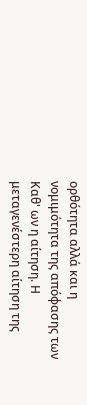ορθότητα αλλά και η νομιμότητα της απόφασης των Καθ' ων η αίτηση. Η μεταγενέστερη αίτηση της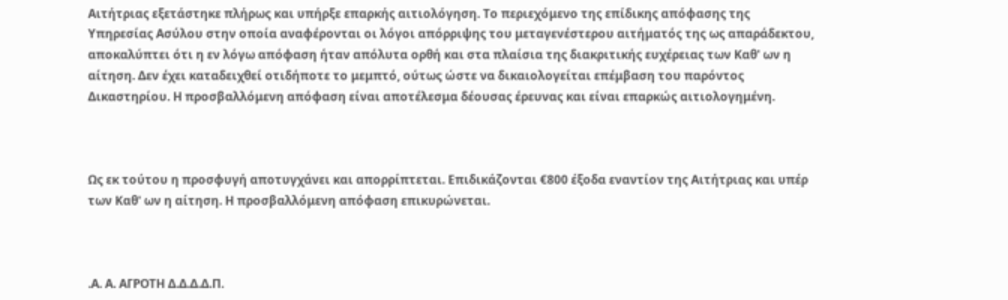Αιτήτριας εξετάστηκε πλήρως και υπήρξε επαρκής αιτιολόγηση. Το περιεχόμενο της επίδικης απόφασης της Υπηρεσίας Ασύλου στην οποία αναφέρονται οι λόγοι απόρριψης του μεταγενέστερου αιτήματός της ως απαράδεκτου, αποκαλύπτει ότι η εν λόγω απόφαση ήταν απόλυτα ορθή και στα πλαίσια της διακριτικής ευχέρειας των Καθ' ων η αίτηση. Δεν έχει καταδειχθεί οτιδήποτε το μεμπτό, ούτως ώστε να δικαιολογείται επέμβαση του παρόντος Δικαστηρίου. Η προσβαλλόμενη απόφαση είναι αποτέλεσμα δέουσας έρευνας και είναι επαρκώς αιτιολογημένη.



Ως εκ τούτου η προσφυγή αποτυγχάνει και απορρίπτεται. Επιδικάζονται €800 έξοδα εναντίον της Αιτήτριας και υπέρ των Καθ' ων η αίτηση. Η προσβαλλόμενη απόφαση επικυρώνεται.



.Α. Α. ΑΓΡΟΤΗ Δ.Δ.Δ.Δ.Π.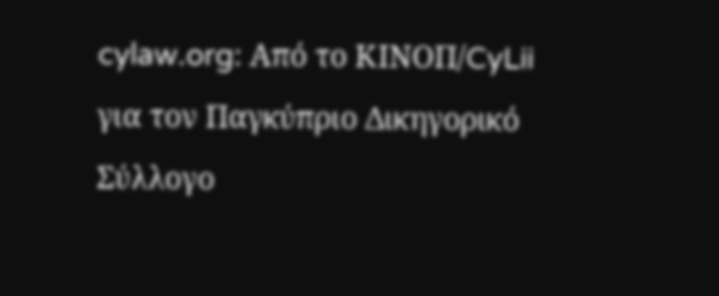cylaw.org: Από το ΚΙΝOΠ/CyLii για τον Παγκύπριο Δικηγορικό Σύλλογο